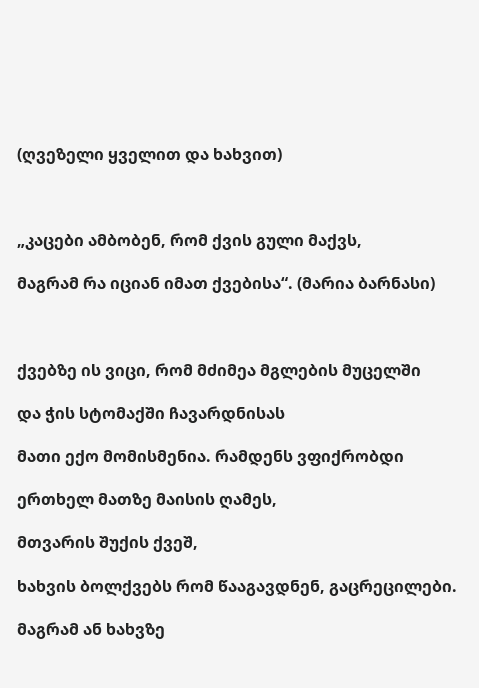(ღვეზელი ყველით და ხახვით)



„კაცები ამბობენ, რომ ქვის გული მაქვს,

მაგრამ რა იციან იმათ ქვებისა“. (მარია ბარნასი)



ქვებზე ის ვიცი, რომ მძიმეა მგლების მუცელში

და ჭის სტომაქში ჩავარდნისას

მათი ექო მომისმენია. რამდენს ვფიქრობდი

ერთხელ მათზე მაისის ღამეს,

მთვარის შუქის ქვეშ,

ხახვის ბოლქვებს რომ წააგავდნენ, გაცრეცილები.

მაგრამ ან ხახვზე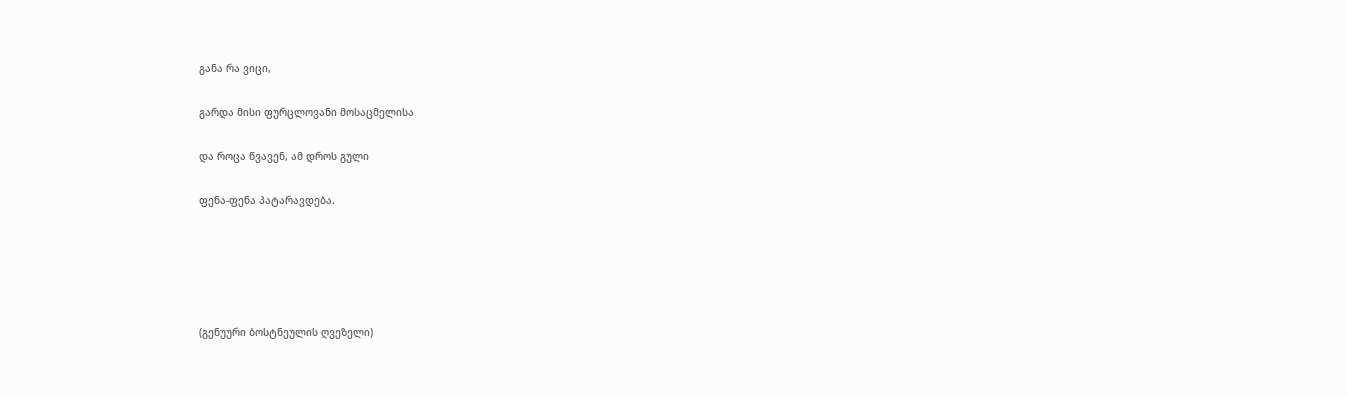განა რა ვიცი,

გარდა მისი ფურცლოვანი მოსაცმელისა

და როცა წვავენ, ამ დროს გული

ფენა-ფენა პატარავდება.





(გენუური ბოსტნეულის ღვეზელი)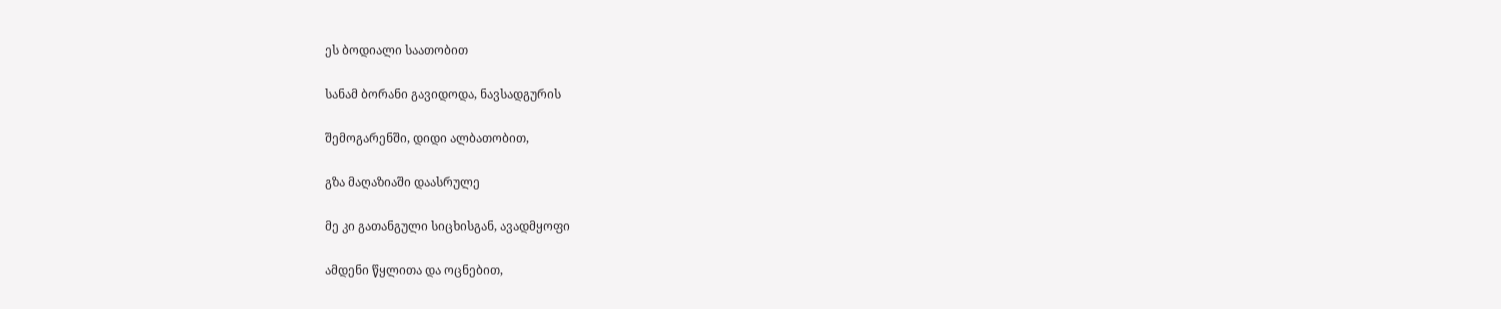ეს ბოდიალი საათობით

სანამ ბორანი გავიდოდა, ნავსადგურის

შემოგარენში, დიდი ალბათობით,

გზა მაღაზიაში დაასრულე

მე კი გათანგული სიცხისგან, ავადმყოფი

ამდენი წყლითა და ოცნებით,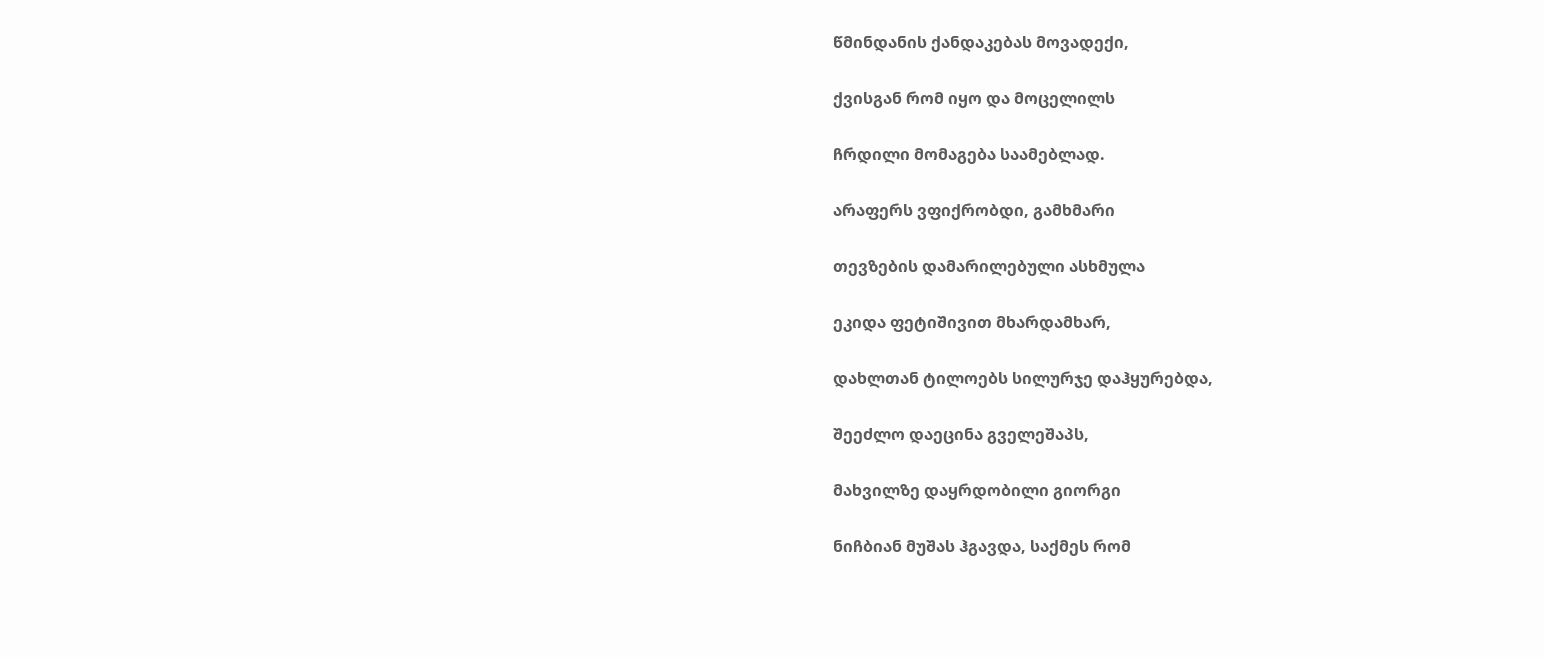წმინდანის ქანდაკებას მოვადექი,

ქვისგან რომ იყო და მოცელილს

ჩრდილი მომაგება საამებლად.

არაფერს ვფიქრობდი, გამხმარი

თევზების დამარილებული ასხმულა

ეკიდა ფეტიშივით მხარდამხარ,

დახლთან ტილოებს სილურჯე დაჰყურებდა,

შეეძლო დაეცინა გველეშაპს,

მახვილზე დაყრდობილი გიორგი

ნიჩბიან მუშას ჰგავდა, საქმეს რომ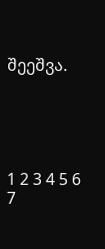შეეშვა.





1 2 3 4 5 6 7